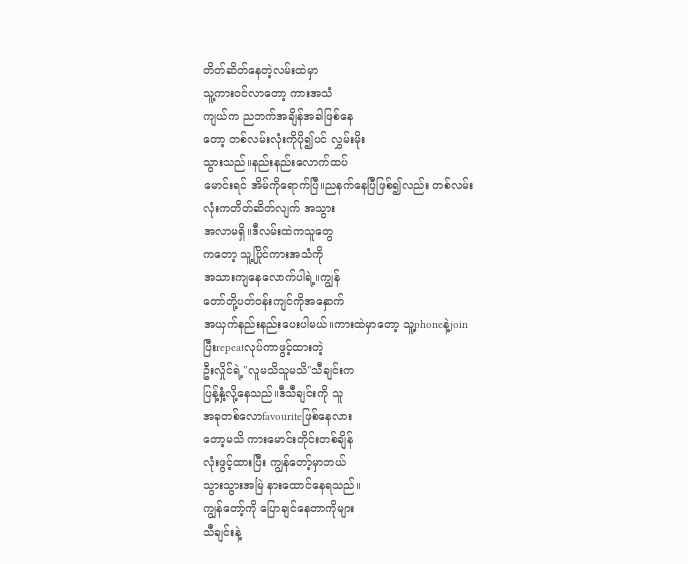တိတ်ဆိတ်နေတဲ့လမ်းထဲမှာ
သူ့ကားဝင်လာတော့ ကားအသံ
ကျယ်က ညဘက်အချိန်အခါဖြစ်နေ
တော့ တစ်လမ်းလုံးကိုပို၍ပင် လွှမ်းမိုး
သွားသည်။နည်းနည်းလောက်ထပ်
မောင်းရင် အိမ်ကိုရောက်ပြီ။ညနက်နေပြီဖြစ်၍လည်း တစ်လမ်း
လုံးကတိတ်ဆိတ်လျက် အသွား
အလာမရှိ။ဒီလမ်းထဲကသူတွေ
ကတော့ သူ့ပြိုင်ကားအသံကို
အသားကျနေလောက်ပါရဲ့။ကျွန်
တော်တို့ပတ်ဝန်းကျင်ကိုအနှောက်
အယှက်နည်းနည်းပေးပါမယ်။ကားထဲမှာတော့ သူ့phoneနဲ့join
ပြီးrepeatလုပ်ကာဖွင့်ထားတဲ့
ဦးလှိုင်ရဲ့"လူမသိသူမသိ"သီချင်းက
ပြန့်နှံ့လို့နေသည်။ဒီသီချင်းကို သူ
အခုတစ်လောfavouriteဖြစ်နေလား
တော့မသိ ကားမောင်းတိုင်းတစ်ချိန်
လုံးဖွင့်ထားပြီး ကျွန်တော့်မှာဘယ်
သွားသွားအမြဲ နားထောင်နေရသည်။
ကျွန်တော့်ကို ပြောချင်နေတာကိုများ
သီချင်းနဲ့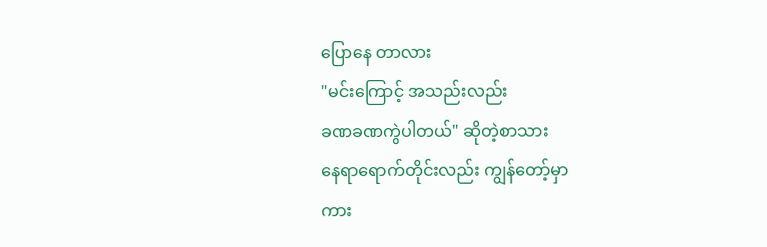ပြောနေ တာလား
"မင်းကြောင့် အသည်းလည်း
ခဏခဏကွဲပါတယ်" ဆိုတဲ့စာသား
နေရာရောက်တိုင်းလည်း ကျွန်တော့်မှာ
ကား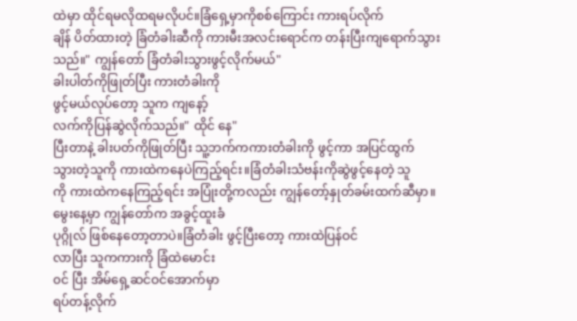ထဲမှာ ထိုင်ရမလိုထရမလိုပင်။ခြံရှေ့မှာကိုစစ်ကြောင်း ကားရပ်လိုက်
ချိန် ပိတ်ထားတဲ့ ခြံတံခါးဆီကို ကားမီးအလင်းရောင်က တန်းပြီးကျရောက်သွားသည်။" ကျွန်တော် ခြံတံခါးသွားဖွင့်လိုက်မယ်"
ခါးပါတ်ကိုဖြုတ်ပြီး ကားတံခါးကို
ဖွင့်မယ်လုပ်တော့ သူက ကျနော့်
လက်ကိုပြန်ဆွဲလိုက်သည်။" ထိုင် နေ"
ပြီးတာနဲ့ ခါးပတ်ကိုဖြုတ်ပြီး သူ့ဘက်ကကားတံခါးကို ဖွင့်ကာ အပြင်ထွက်
သွားတဲ့သူကို ကားထဲကနေပဲကြည့်ရင်း။ခြံတံခါးသံဗန်းကိုဆွဲဖွင့်နေတဲ့ သူ
ကို ကားထဲကနေကြည့်ရင်း အပြုံးတို့ကလည်း ကျွန်တော့်နှုတ်ခမ်းထက်ဆီမှာ။
မွေးနေ့မှာ ကျွန်တော်က အခွင့်ထူးခံ
ပုဂ္ဂိုလ် ဖြစ်နေတော့တာပဲ။ခြံတံခါး ဖွင့်ပြီးတော့ ကားထဲပြန်ဝင်
လာပြီး သူကကားကို ခြံထဲမောင်း
၀င် ပြီး အိမ်ရှေ့ဆင်ဝင်အောက်မှာ
ရပ်တန့်လိုက်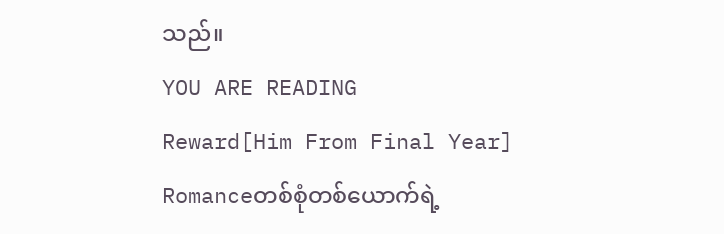သည်။
YOU ARE READING
Reward[Him From Final Year]
Romanceတစ်စုံတစ်ယောက်ရဲ့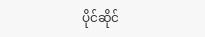ပိုင်ဆိုင်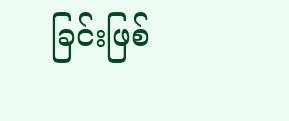ခြင်းဖြစ်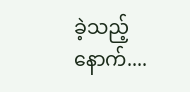ခဲ့သည့်နောက်....